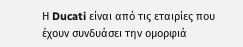Η Ducati είναι από τις εταιρίες που έχουν συνδυάσει την ομορφιά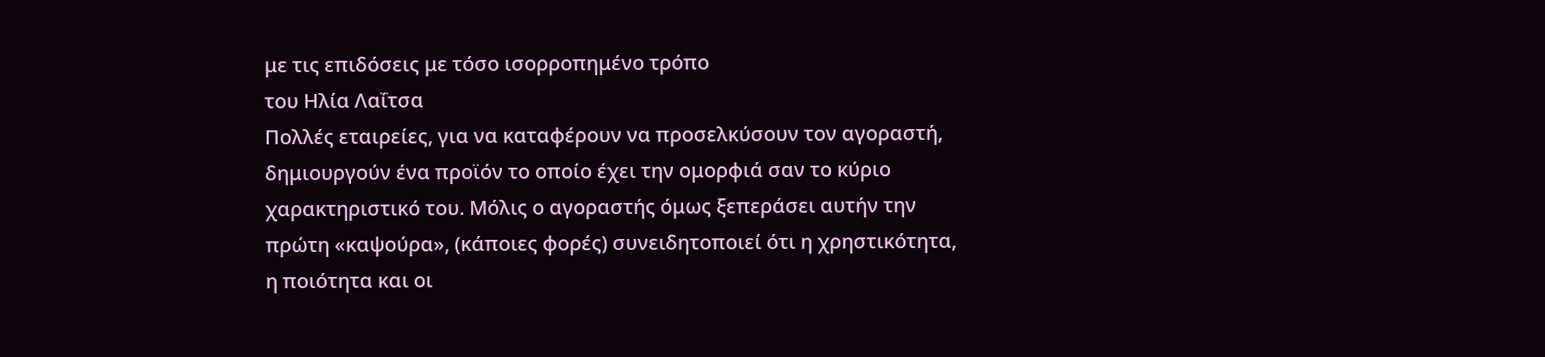με τις επιδόσεις με τόσο ισορροπημένο τρόπο
του Ηλία Λαΐτσα
Πολλές εταιρείες, για να καταφέρουν να προσελκύσουν τον αγοραστή, δημιουργούν ένα προϊόν το οποίο έχει την ομορφιά σαν το κύριο χαρακτηριστικό του. Μόλις ο αγοραστής όμως ξεπεράσει αυτήν την πρώτη «καψούρα», (κάποιες φορές) συνειδητοποιεί ότι η χρηστικότητα, η ποιότητα και οι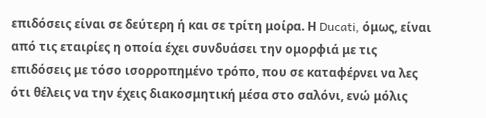επιδόσεις είναι σε δεύτερη ή και σε τρίτη μοίρα. Η Ducati, όμως, είναι από τις εταιρίες η οποία έχει συνδυάσει την ομορφιά με τις επιδόσεις με τόσο ισορροπημένο τρόπο, που σε καταφέρνει να λες ότι θέλεις να την έχεις διακοσμητική μέσα στο σαλόνι, ενώ μόλις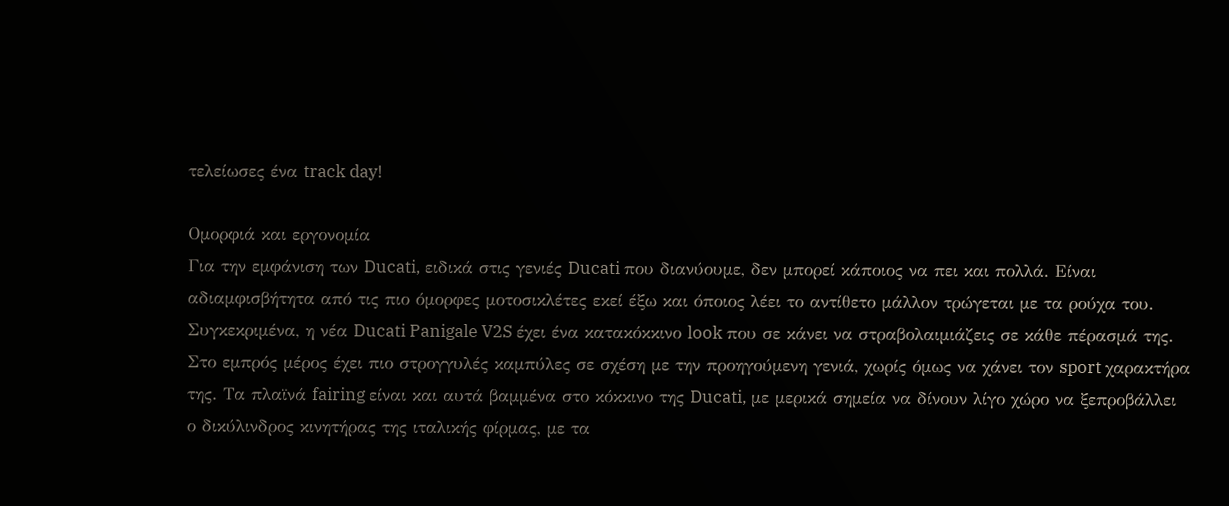τελείωσες ένα track day!

Ομορφιά και εργονομία
Για την εμφάνιση των Ducati, ειδικά στις γενιές Ducati που διανύουμε, δεν μπορεί κάποιος να πει και πολλά. Είναι αδιαμφισβήτητα από τις πιο όμορφες μοτοσικλέτες εκεί έξω και όποιος λέει το αντίθετο μάλλον τρώγεται με τα ρούχα του.
Συγκεκριμένα, η νέα Ducati Panigale V2S έχει ένα κατακόκκινο look που σε κάνει να στραβολαιμιάζεις σε κάθε πέρασμά της. Στο εμπρός μέρος έχει πιο στρογγυλές καμπύλες σε σχέση με την προηγούμενη γενιά, χωρίς όμως να χάνει τον sport χαρακτήρα της. Τα πλαϊνά fairing είναι και αυτά βαμμένα στο κόκκινο της Ducati, με μερικά σημεία να δίνουν λίγο χώρο να ξεπροβάλλει ο δικύλινδρος κινητήρας της ιταλικής φίρμας, με τα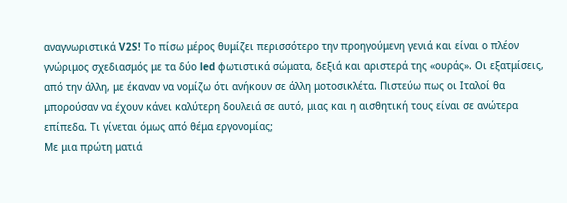αναγνωριστικά V2S! Το πίσω μέρος θυμίζει περισσότερο την προηγούμενη γενιά και είναι ο πλέον γνώριμος σχεδιασμός με τα δύο led φωτιστικά σώματα, δεξιά και αριστερά της «ουράς». Οι εξατμίσεις, από την άλλη, με έκαναν να νομίζω ότι ανήκουν σε άλλη μοτοσικλέτα. Πιστεύω πως οι Ιταλοί θα μπορούσαν να έχουν κάνει καλύτερη δουλειά σε αυτό, μιας και η αισθητική τους είναι σε ανώτερα επίπεδα. Τι γίνεται όμως από θέμα εργονομίας;
Με μια πρώτη ματιά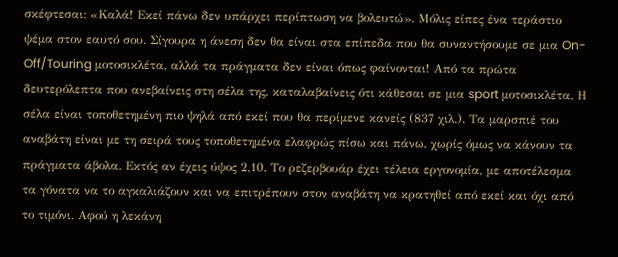σκέφτεσαι: «Καλά! Εκεί πάνω δεν υπάρχει περίπτωση να βολευτώ». Μόλις είπες ένα τεράστιο ψέμα στον εαυτό σου. Σίγουρα η άνεση δεν θα είναι στα επίπεδα που θα συναντήσουμε σε μια On-Off/Touring μοτοσικλέτα, αλλά τα πράγματα δεν είναι όπως φαίνονται! Από τα πρώτα δευτερόλεπτα που ανεβαίνεις στη σέλα της, καταλαβαίνεις ότι κάθεσαι σε μια sport μοτοσικλέτα. Η σέλα είναι τοποθετημένη πιο ψηλά από εκεί που θα περίμενε κανείς (837 χιλ.). Τα μαρσπιέ του αναβάτη είναι με τη σειρά τους τοποθετημένα ελαφρώς πίσω και πάνω, χωρίς όμως να κάνουν τα πράγματα άβολα. Εκτός αν έχεις ύψος 2,10. Το ρεζερβουάρ έχει τέλεια εργονομία, με αποτέλεσμα τα γόνατα να το αγκαλιάζουν και να επιτρέπουν στον αναβάτη να κρατηθεί από εκεί και όχι από το τιμόνι. Αφού η λεκάνη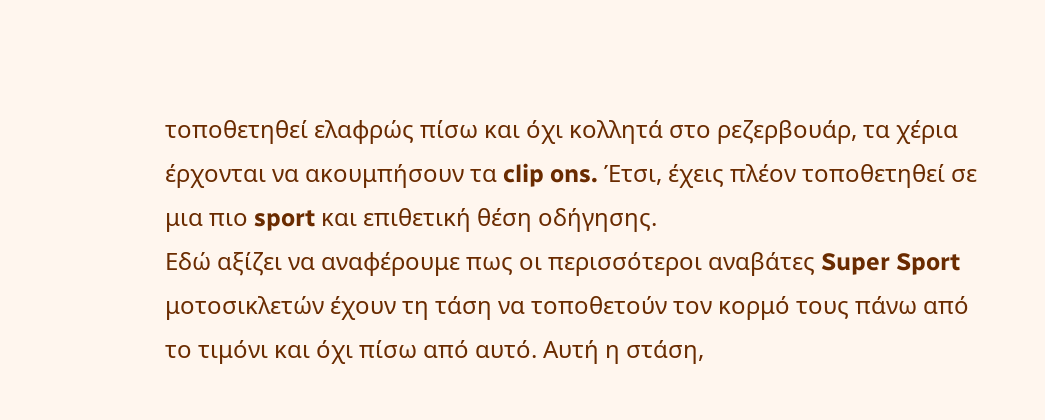τοποθετηθεί ελαφρώς πίσω και όχι κολλητά στο ρεζερβουάρ, τα χέρια έρχονται να ακουμπήσουν τα clip ons. Έτσι, έχεις πλέον τοποθετηθεί σε μια πιο sport και επιθετική θέση οδήγησης.
Εδώ αξίζει να αναφέρουμε πως οι περισσότεροι αναβάτες Super Sport μοτοσικλετών έχουν τη τάση να τοποθετούν τον κορμό τους πάνω από το τιμόνι και όχι πίσω από αυτό. Αυτή η στάση,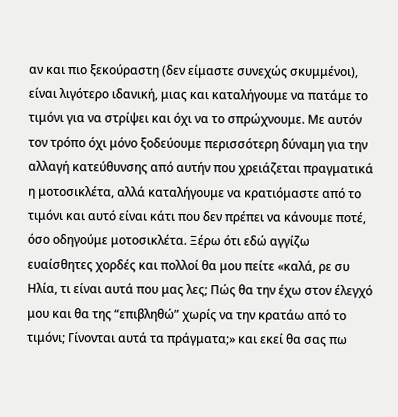αν και πιο ξεκούραστη (δεν είμαστε συνεχώς σκυμμένοι), είναι λιγότερο ιδανική, μιας και καταλήγουμε να πατάμε το τιμόνι για να στρίψει και όχι να το σπρώχνουμε. Με αυτόν τον τρόπο όχι μόνο ξοδεύουμε περισσότερη δύναμη για την αλλαγή κατεύθυνσης από αυτήν που χρειάζεται πραγματικά η μοτοσικλέτα, αλλά καταλήγουμε να κρατιόμαστε από το τιμόνι και αυτό είναι κάτι που δεν πρέπει να κάνουμε ποτέ, όσο οδηγούμε μοτοσικλέτα. Ξέρω ότι εδώ αγγίζω ευαίσθητες χορδές και πολλοί θα μου πείτε «καλά, ρε συ Ηλία, τι είναι αυτά που μας λες; Πώς θα την έχω στον έλεγχό μου και θα της “επιβληθώ” χωρίς να την κρατάω από το τιμόνι; Γίνονται αυτά τα πράγματα;» και εκεί θα σας πω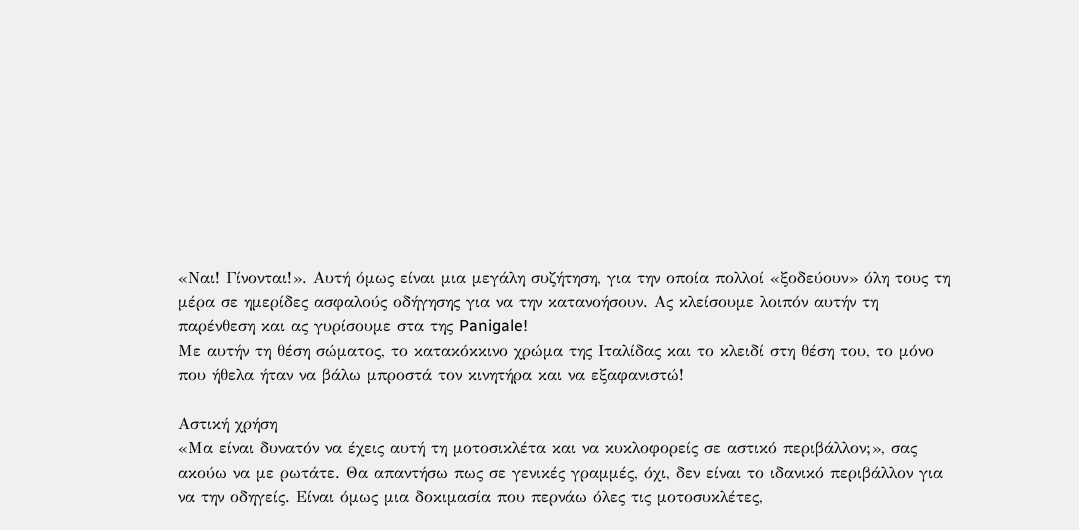«Ναι! Γίνονται!». Αυτή όμως είναι μια μεγάλη συζήτηση, για την οποία πολλοί «ξοδεύουν» όλη τους τη μέρα σε ημερίδες ασφαλούς οδήγησης για να την κατανοήσουν. Ας κλείσουμε λοιπόν αυτήν τη παρένθεση και ας γυρίσουμε στα της Panigale!
Με αυτήν τη θέση σώματος, το κατακόκκινο χρώμα της Ιταλίδας και το κλειδί στη θέση του, το μόνο που ήθελα ήταν να βάλω μπροστά τον κινητήρα και να εξαφανιστώ!

Αστική χρήση
«Μα είναι δυνατόν να έχεις αυτή τη μοτοσικλέτα και να κυκλοφορείς σε αστικό περιβάλλον;», σας ακούω να με ρωτάτε. Θα απαντήσω πως σε γενικές γραμμές, όχι, δεν είναι το ιδανικό περιβάλλον για να την οδηγείς. Είναι όμως μια δοκιμασία που περνάω όλες τις μοτοσυκλέτες,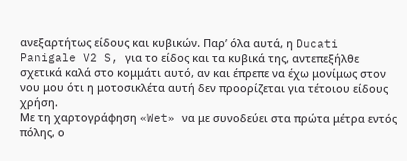ανεξαρτήτως είδους και κυβικών. Παρ’ όλα αυτά, η Ducati Panigale V2 S, για το είδος και τα κυβικά της, αντεπεξήλθε σχετικά καλά στο κομμάτι αυτό, αν και έπρεπε να έχω μονίμως στον νου μου ότι η μοτοσικλέτα αυτή δεν προορίζεται για τέτοιου είδους χρήση.
Με τη χαρτογράφηση «Wet» να με συνοδεύει στα πρώτα μέτρα εντός πόλης, ο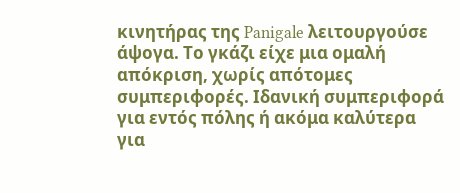κινητήρας της Panigale λειτουργούσε άψογα. Το γκάζι είχε μια ομαλή απόκριση, χωρίς απότομες συμπεριφορές. Ιδανική συμπεριφορά για εντός πόλης ή ακόμα καλύτερα για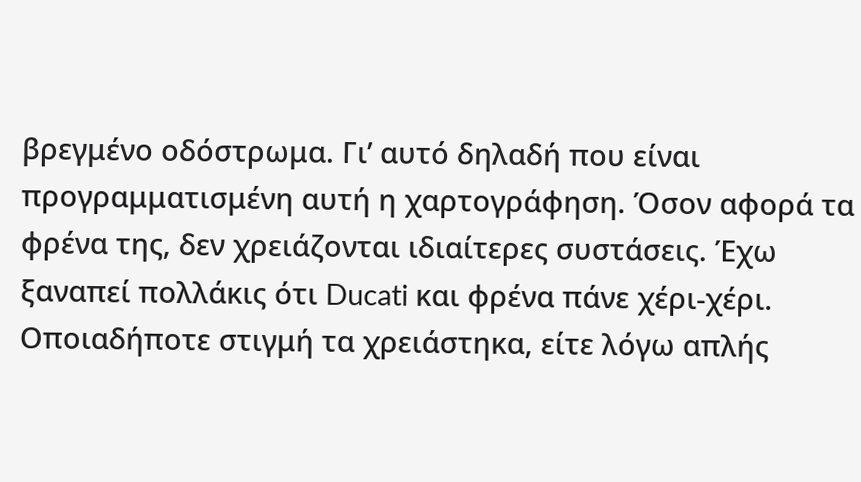βρεγμένο οδόστρωμα. Γι’ αυτό δηλαδή που είναι προγραμματισμένη αυτή η χαρτογράφηση. Όσον αφορά τα φρένα της, δεν χρειάζονται ιδιαίτερες συστάσεις. Έχω ξαναπεί πολλάκις ότι Ducati και φρένα πάνε χέρι-χέρι. Οποιαδήποτε στιγμή τα χρειάστηκα, είτε λόγω απλής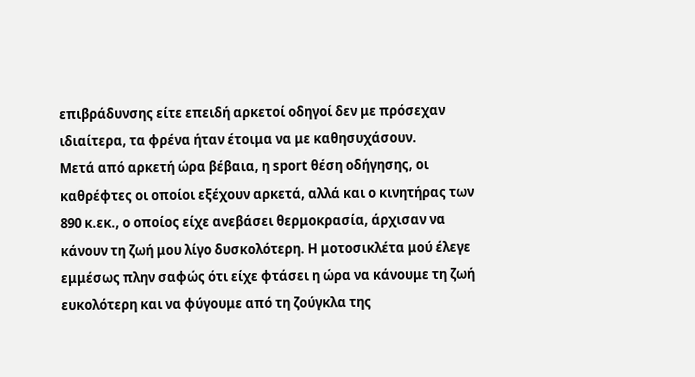επιβράδυνσης είτε επειδή αρκετοί οδηγοί δεν με πρόσεχαν ιδιαίτερα, τα φρένα ήταν έτοιμα να με καθησυχάσουν.
Μετά από αρκετή ώρα βέβαια, η sport θέση οδήγησης, οι καθρέφτες οι οποίοι εξέχουν αρκετά, αλλά και ο κινητήρας των 890 κ.εκ., ο οποίος είχε ανεβάσει θερμοκρασία, άρχισαν να κάνουν τη ζωή μου λίγο δυσκολότερη. Η μοτοσικλέτα μού έλεγε εμμέσως πλην σαφώς ότι είχε φτάσει η ώρα να κάνουμε τη ζωή ευκολότερη και να φύγουμε από τη ζούγκλα της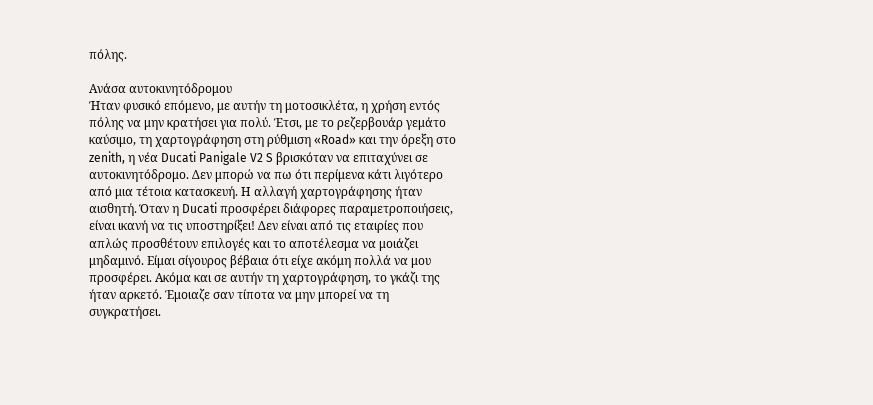πόλης.

Ανάσα αυτοκινητόδρομου
Ήταν φυσικό επόμενο, με αυτήν τη μοτοσικλέτα, η χρήση εντός πόλης να μην κρατήσει για πολύ. Έτσι, με το ρεζερβουάρ γεμάτο καύσιμο, τη χαρτογράφηση στη ρύθμιση «Road» και την όρεξη στο zenith, η νέα Ducati Panigale V2 S βρισκόταν να επιταχύνει σε αυτοκινητόδρομο. Δεν μπορώ να πω ότι περίμενα κάτι λιγότερο από μια τέτοια κατασκευή. Η αλλαγή χαρτογράφησης ήταν αισθητή. Όταν η Ducati προσφέρει διάφορες παραμετροποιήσεις, είναι ικανή να τις υποστηρίξει! Δεν είναι από τις εταιρίες που απλώς προσθέτουν επιλογές και το αποτέλεσμα να μοιάζει μηδαμινό. Είμαι σίγουρος βέβαια ότι είχε ακόμη πολλά να μου προσφέρει. Ακόμα και σε αυτήν τη χαρτογράφηση, το γκάζι της ήταν αρκετό. Έμοιαζε σαν τίποτα να μην μπορεί να τη συγκρατήσει.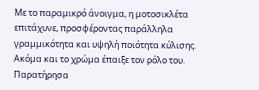Με το παραμικρό άνοιγμα, η μοτοσικλέτα επιτάχυνε, προσφέροντας παράλληλα γραμμικότητα και υψηλή ποιότητα κύλισης.
Ακόμα και το χρώμα έπαιξε τον ρόλο του. Παρατήρησα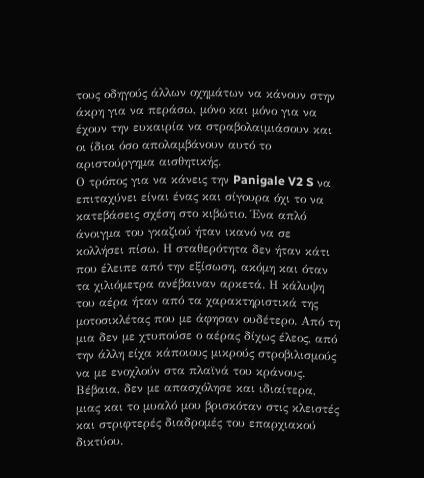τους οδηγούς άλλων οχημάτων να κάνουν στην άκρη για να περάσω, μόνο και μόνο για να έχουν την ευκαιρία να στραβολαιμιάσουν και οι ίδιοι όσο απολαμβάνουν αυτό το αριστούργημα αισθητικής.
Ο τρόπος για να κάνεις την Panigale V2 S να επιταχύνει είναι ένας και σίγουρα όχι το να κατεβάσεις σχέση στο κιβώτιο. Ένα απλό άνοιγμα του γκαζιού ήταν ικανό να σε κολλήσει πίσω. Η σταθερότητα δεν ήταν κάτι που έλειπε από την εξίσωση, ακόμη και όταν τα χιλιόμετρα ανέβαιναν αρκετά. Η κάλυψη του αέρα ήταν από τα χαρακτηριστικά της μοτοσικλέτας που με άφησαν ουδέτερο. Από τη μια δεν με χτυπούσε ο αέρας δίχως έλεος, από την άλλη είχα κάποιους μικρούς στροβιλισμούς να με ενοχλούν στα πλαϊνά του κράνους. Βέβαια, δεν με απασχόλησε και ιδιαίτερα, μιας και το μυαλό μου βρισκόταν στις κλειστές και στριφτερές διαδρομές του επαρχιακού δικτύου.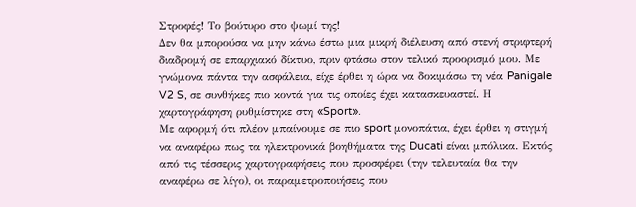Στροφές! Το βούτυρο στο ψωμί της!
Δεν θα μπορούσα να μην κάνω έστω μια μικρή διέλευση από στενή στριφτερή διαδρομή σε επαρχιακό δίκτυο, πριν φτάσω στον τελικό προορισμό μου. Με γνώμονα πάντα την ασφάλεια, είχε έρθει η ώρα να δοκιμάσω τη νέα Panigale V2 S, σε συνθήκες πιο κοντά για τις οποίες έχει κατασκευαστεί. Η χαρτογράφηση ρυθμίστηκε στη «Sport».
Με αφορμή ότι πλέον μπαίνουμε σε πιο sport μονοπάτια, έχει έρθει η στιγμή να αναφέρω πως τα ηλεκτρονικά βοηθήματα της Ducati είναι μπόλικα. Εκτός από τις τέσσερις χαρτογραφήσεις που προσφέρει (την τελευταία θα την αναφέρω σε λίγο), οι παραμετροποιήσεις που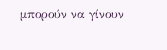μπορούν να γίνουν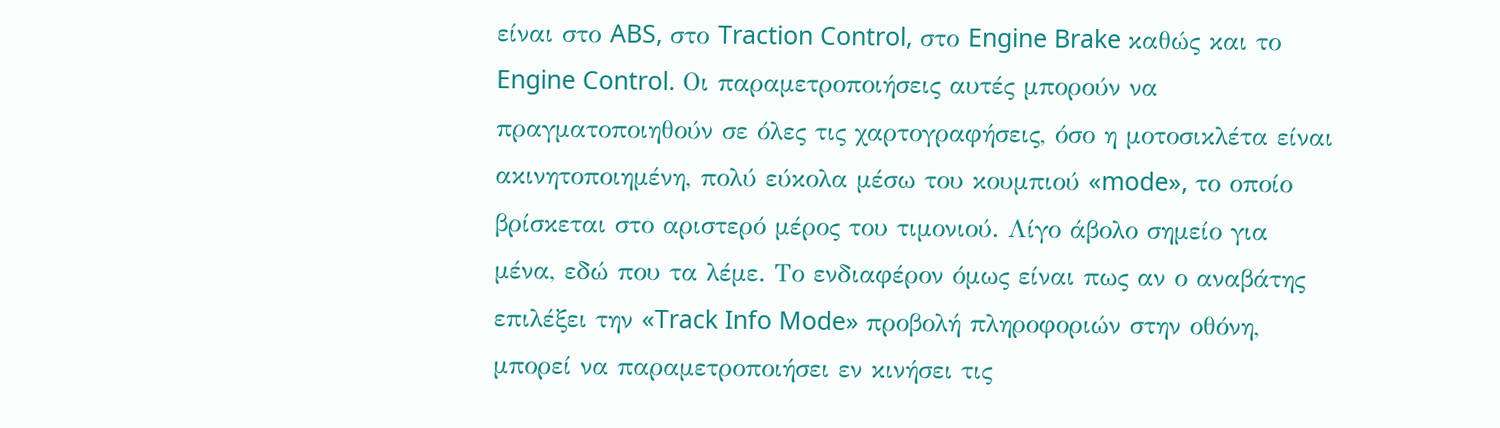είναι στο ABS, στο Traction Control, στο Engine Brake καθώς και το Engine Control. Οι παραμετροποιήσεις αυτές μπορούν να πραγματοποιηθούν σε όλες τις χαρτογραφήσεις, όσο η μοτοσικλέτα είναι ακινητοποιημένη, πολύ εύκολα μέσω του κουμπιού «mode», το οποίο βρίσκεται στο αριστερό μέρος του τιμονιού. Λίγο άβολο σημείο για μένα, εδώ που τα λέμε. Το ενδιαφέρον όμως είναι πως αν ο αναβάτης επιλέξει την «Track Info Mode» προβολή πληροφοριών στην οθόνη, μπορεί να παραμετροποιήσει εν κινήσει τις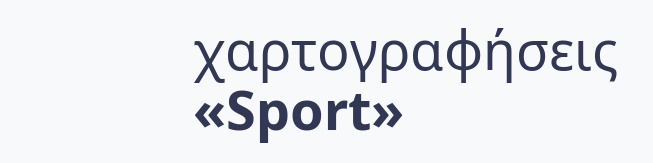χαρτογραφήσεις «Sport»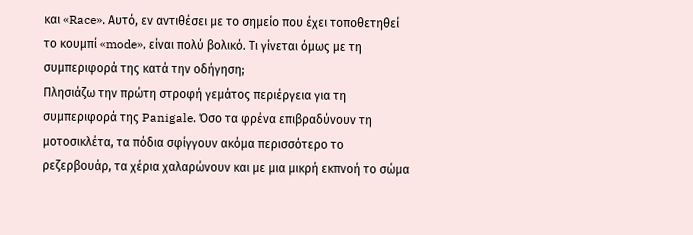και «Race». Αυτό, εν αντιθέσει με το σημείο που έχει τοποθετηθεί το κουμπί «mode», είναι πολύ βολικό. Τι γίνεται όμως με τη συμπεριφορά της κατά την οδήγηση;
Πλησιάζω την πρώτη στροφή γεμάτος περιέργεια για τη συμπεριφορά της Panigale. Όσο τα φρένα επιβραδύνουν τη μοτοσικλέτα, τα πόδια σφίγγουν ακόμα περισσότερο το ρεζερβουάρ, τα χέρια χαλαρώνουν και με μια μικρή εκπνοή το σώμα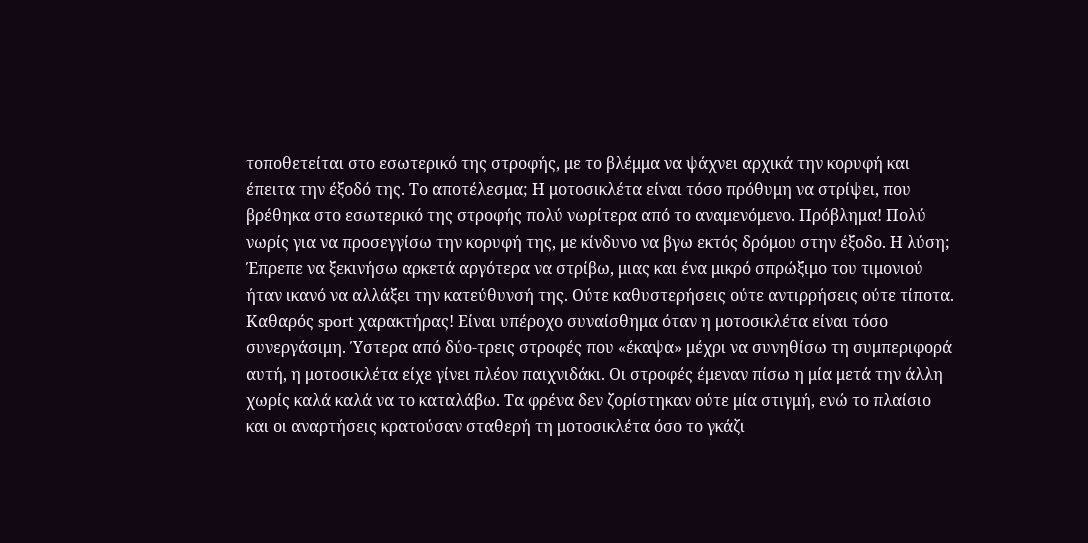τοποθετείται στο εσωτερικό της στροφής, με το βλέμμα να ψάχνει αρχικά την κορυφή και έπειτα την έξοδό της. Το αποτέλεσμα; Η μοτοσικλέτα είναι τόσο πρόθυμη να στρίψει, που βρέθηκα στο εσωτερικό της στροφής πολύ νωρίτερα από το αναμενόμενο. Πρόβλημα! Πολύ νωρίς για να προσεγγίσω την κορυφή της, με κίνδυνο να βγω εκτός δρόμου στην έξοδο. Η λύση; Έπρεπε να ξεκινήσω αρκετά αργότερα να στρίβω, μιας και ένα μικρό σπρώξιμο του τιμονιού ήταν ικανό να αλλάξει την κατεύθυνσή της. Ούτε καθυστερήσεις ούτε αντιρρήσεις ούτε τίποτα. Καθαρός sport χαρακτήρας! Είναι υπέροχο συναίσθημα όταν η μοτοσικλέτα είναι τόσο συνεργάσιμη. Ύστερα από δύο-τρεις στροφές που «έκαψα» μέχρι να συνηθίσω τη συμπεριφορά αυτή, η μοτοσικλέτα είχε γίνει πλέον παιχνιδάκι. Οι στροφές έμεναν πίσω η μία μετά την άλλη χωρίς καλά καλά να το καταλάβω. Τα φρένα δεν ζορίστηκαν ούτε μία στιγμή, ενώ το πλαίσιο και οι αναρτήσεις κρατούσαν σταθερή τη μοτοσικλέτα όσο το γκάζι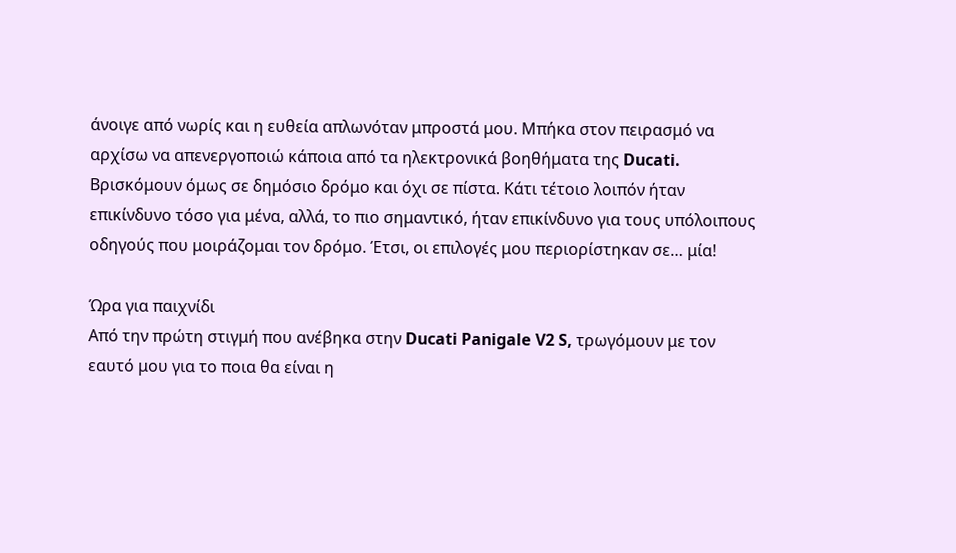άνοιγε από νωρίς και η ευθεία απλωνόταν μπροστά μου. Μπήκα στον πειρασμό να αρχίσω να απενεργοποιώ κάποια από τα ηλεκτρονικά βοηθήματα της Ducati. Βρισκόμουν όμως σε δημόσιο δρόμο και όχι σε πίστα. Κάτι τέτοιο λοιπόν ήταν επικίνδυνο τόσο για μένα, αλλά, το πιο σημαντικό, ήταν επικίνδυνο για τους υπόλοιπους οδηγούς που μοιράζομαι τον δρόμο. Έτσι, οι επιλογές μου περιορίστηκαν σε… μία!

Ώρα για παιχνίδι
Από την πρώτη στιγμή που ανέβηκα στην Ducati Panigale V2 S, τρωγόμουν με τον εαυτό μου για το ποια θα είναι η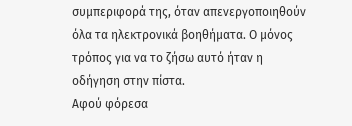συμπεριφορά της, όταν απενεργοποιηθούν όλα τα ηλεκτρονικά βοηθήματα. Ο μόνος τρόπος για να το ζήσω αυτό ήταν η οδήγηση στην πίστα.
Αφού φόρεσα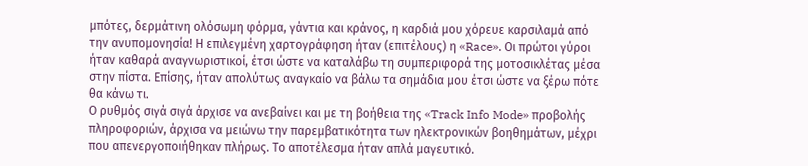μπότες, δερμάτινη ολόσωμη φόρμα, γάντια και κράνος, η καρδιά μου χόρευε καρσιλαμά από την ανυπομονησία! Η επιλεγμένη χαρτογράφηση ήταν (επιτέλους) η «Race». Οι πρώτοι γύροι ήταν καθαρά αναγνωριστικοί, έτσι ώστε να καταλάβω τη συμπεριφορά της μοτοσικλέτας μέσα στην πίστα. Επίσης, ήταν απολύτως αναγκαίο να βάλω τα σημάδια μου έτσι ώστε να ξέρω πότε θα κάνω τι.
Ο ρυθμός σιγά σιγά άρχισε να ανεβαίνει και με τη βοήθεια της «Track Info Mode» προβολής πληροφοριών, άρχισα να μειώνω την παρεμβατικότητα των ηλεκτρονικών βοηθημάτων, μέχρι που απενεργοποιήθηκαν πλήρως. Το αποτέλεσμα ήταν απλά μαγευτικό.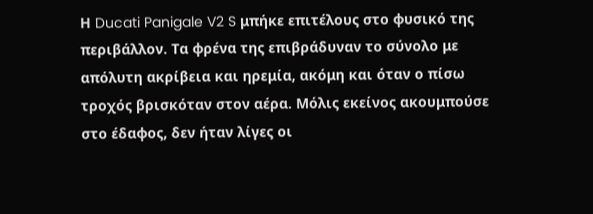Η Ducati Panigale V2 S μπήκε επιτέλους στο φυσικό της περιβάλλον. Τα φρένα της επιβράδυναν το σύνολο με απόλυτη ακρίβεια και ηρεμία, ακόμη και όταν ο πίσω τροχός βρισκόταν στον αέρα. Μόλις εκείνος ακουμπούσε στο έδαφος, δεν ήταν λίγες οι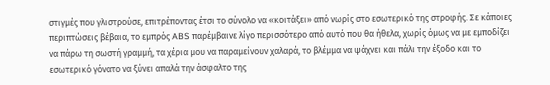στιγμές που γλιστρούσε, επιτρέποντας έτσι το σύνολο να «κοιτάξει» από νωρίς στο εσωτερικό της στροφής. Σε κάποιες περιπτώσεις βέβαια, το εμπρός ABS παρέμβαινε λίγο περισσότερο από αυτό που θα ήθελα, χωρίς όμως να με εμποδίζει να πάρω τη σωστή γραμμή, τα χέρια μου να παραμείνουν χαλαρά, το βλέμμα να ψάχνει και πάλι την έξοδο και το εσωτερικό γόνατο να ξύνει απαλά την άσφαλτο της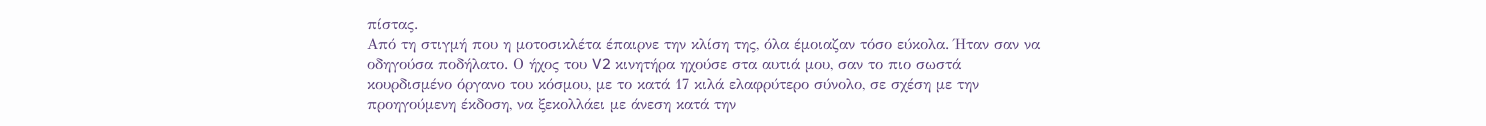πίστας.
Από τη στιγμή που η μοτοσικλέτα έπαιρνε την κλίση της, όλα έμοιαζαν τόσο εύκολα. Ήταν σαν να οδηγούσα ποδήλατο. Ο ήχος του V2 κινητήρα ηχούσε στα αυτιά μου, σαν το πιο σωστά κουρδισμένο όργανο του κόσμου, με το κατά 17 κιλά ελαφρύτερο σύνολο, σε σχέση με την προηγούμενη έκδοση, να ξεκολλάει με άνεση κατά την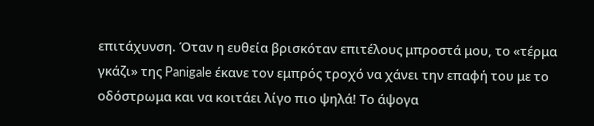επιτάχυνση. Όταν η ευθεία βρισκόταν επιτέλους μπροστά μου, το «τέρμα γκάζι» της Panigale έκανε τον εμπρός τροχό να χάνει την επαφή του με το οδόστρωμα και να κοιτάει λίγο πιο ψηλά! Το άψογα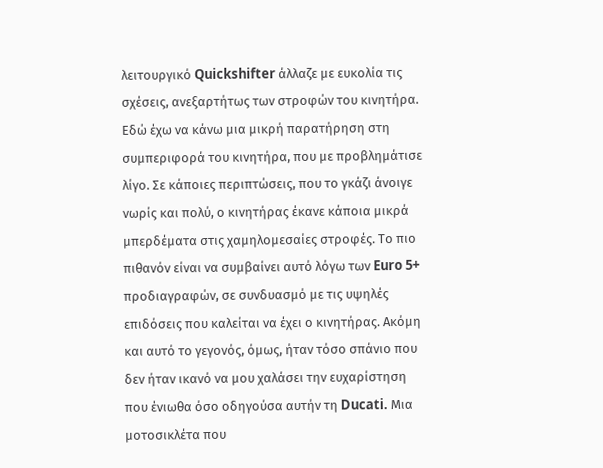λειτουργικό Quickshifter άλλαζε με ευκολία τις σχέσεις, ανεξαρτήτως των στροφών του κινητήρα.
Εδώ έχω να κάνω μια μικρή παρατήρηση στη συμπεριφορά του κινητήρα, που με προβλημάτισε λίγο. Σε κάποιες περιπτώσεις, που το γκάζι άνοιγε νωρίς και πολύ, ο κινητήρας έκανε κάποια μικρά μπερδέματα στις χαμηλομεσαίες στροφές. Το πιο πιθανόν είναι να συμβαίνει αυτό λόγω των Euro 5+ προδιαγραφών, σε συνδυασμό με τις υψηλές επιδόσεις που καλείται να έχει ο κινητήρας. Ακόμη και αυτό το γεγονός, όμως, ήταν τόσο σπάνιο που δεν ήταν ικανό να μου χαλάσει την ευχαρίστηση που ένιωθα όσο οδηγούσα αυτήν τη Ducati. Μια μοτοσικλέτα που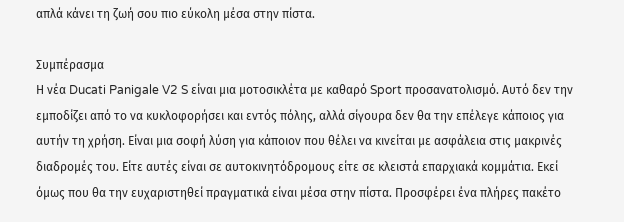απλά κάνει τη ζωή σου πιο εύκολη μέσα στην πίστα.

Συμπέρασμα
Η νέα Ducati Panigale V2 S είναι μια μοτοσικλέτα με καθαρό Sport προσανατολισμό. Αυτό δεν την εμποδίζει από το να κυκλοφορήσει και εντός πόλης, αλλά σίγουρα δεν θα την επέλεγε κάποιος για αυτήν τη χρήση. Είναι μια σοφή λύση για κάποιον που θέλει να κινείται με ασφάλεια στις μακρινές διαδρομές του. Είτε αυτές είναι σε αυτοκινητόδρομους είτε σε κλειστά επαρχιακά κομμάτια. Εκεί όμως που θα την ευχαριστηθεί πραγματικά είναι μέσα στην πίστα. Προσφέρει ένα πλήρες πακέτο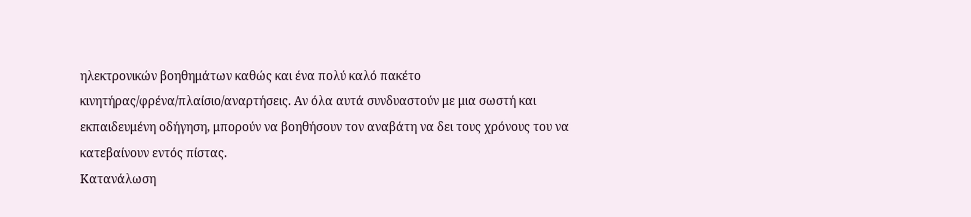ηλεκτρονικών βοηθημάτων καθώς και ένα πολύ καλό πακέτο κινητήρας/φρένα/πλαίσιο/αναρτήσεις. Αν όλα αυτά συνδυαστούν με μια σωστή και εκπαιδευμένη οδήγηση, μπορούν να βοηθήσουν τον αναβάτη να δει τους χρόνους του να κατεβαίνουν εντός πίστας.
Κατανάλωση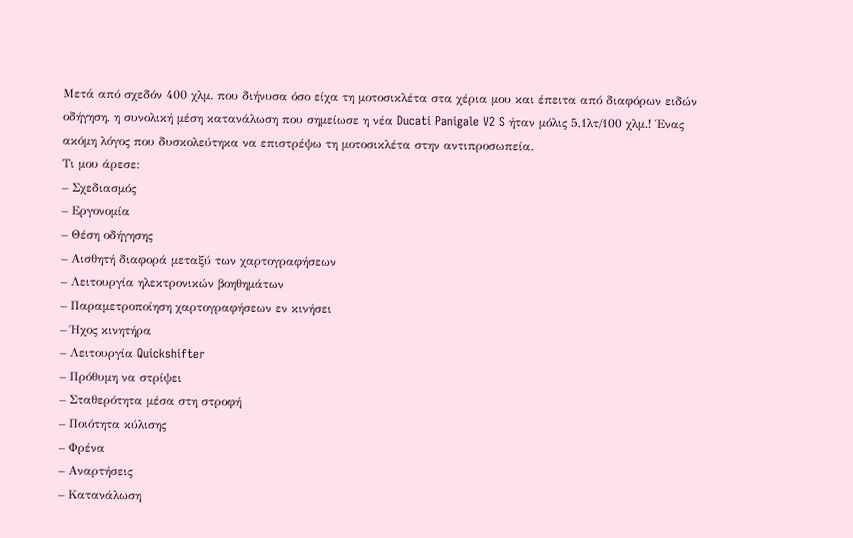Μετά από σχεδόν 400 χλμ. που διήνυσα όσο είχα τη μοτοσικλέτα στα χέρια μου και έπειτα από διαφόρων ειδών οδήγηση, η συνολική μέση κατανάλωση που σημείωσε η νέα Ducati Panigale V2 S ήταν μόλις 5,1λτ/100 χλμ.! Ένας ακόμη λόγος που δυσκολεύτηκα να επιστρέψω τη μοτοσικλέτα στην αντιπροσωπεία.
Τι μου άρεσε:
– Σχεδιασμός
– Εργονομία
– Θέση οδήγησης
– Αισθητή διαφορά μεταξύ των χαρτογραφήσεων
– Λειτουργία ηλεκτρονικών βοηθημάτων
– Παραμετροποίηση χαρτογραφήσεων εν κινήσει
– Ήχος κινητήρα
– Λειτουργία Quickshifter
– Πρόθυμη να στρίψει
– Σταθερότητα μέσα στη στροφή
– Ποιότητα κύλισης
– Φρένα
– Αναρτήσεις
– Κατανάλωση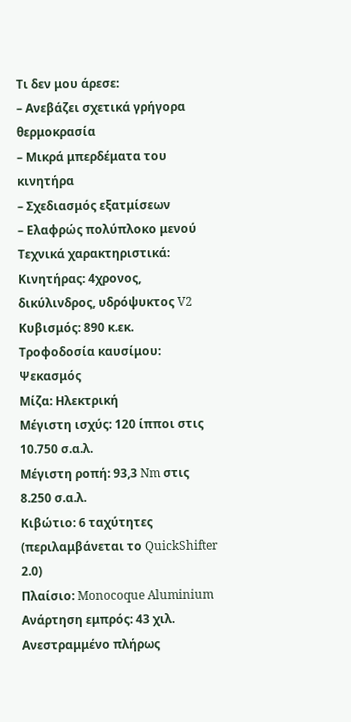Τι δεν μου άρεσε:
– Ανεβάζει σχετικά γρήγορα θερμοκρασία
– Μικρά μπερδέματα του κινητήρα
– Σχεδιασμός εξατμίσεων
– Ελαφρώς πολύπλοκο μενού
Τεχνικά χαρακτηριστικά:
Κινητήρας: 4χρονος, δικύλινδρος, υδρόψυκτος V2
Κυβισμός: 890 κ.εκ.
Τροφοδοσία καυσίμου: Ψεκασμός
Μίζα: Ηλεκτρική
Μέγιστη ισχύς: 120 ίπποι στις 10.750 σ.α.λ.
Μέγιστη ροπή: 93,3 Nm στις 8.250 σ.α.λ.
Κιβώτιο: 6 ταχύτητες (περιλαμβάνεται το QuickShifter 2.0)
Πλαίσιο: Monocoque Aluminium
Ανάρτηση εμπρός: 43 χιλ. Ανεστραμμένο πλήρως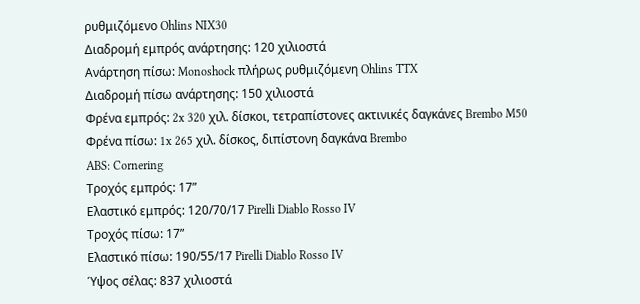ρυθμιζόμενο Ohlins NIX30
Διαδρομή εμπρός ανάρτησης: 120 χιλιοστά
Ανάρτηση πίσω: Monoshock πλήρως ρυθμιζόμενη Ohlins TTX
Διαδρομή πίσω ανάρτησης: 150 χιλιοστά
Φρένα εμπρός: 2x 320 χιλ. δίσκοι, τετραπίστονες ακτινικές δαγκάνες Brembo M50
Φρένα πίσω: 1x 265 χιλ. δίσκος, διπίστονη δαγκάνα Brembo
ABS: Cornering
Τροχός εμπρός: 17”
Ελαστικό εμπρός: 120/70/17 Pirelli Diablo Rosso IV
Τροχός πίσω: 17”
Ελαστικό πίσω: 190/55/17 Pirelli Diablo Rosso IV
Ύψος σέλας: 837 χιλιοστά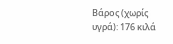Βάρος (χωρίς υγρά): 176 κιλά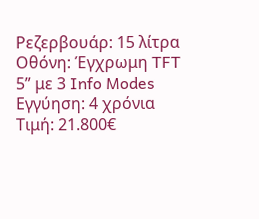Ρεζερβουάρ: 15 λίτρα
Οθόνη: Έγχρωμη TFT 5” με 3 Info Modes
Εγγύηση: 4 χρόνια
Τιμή: 21.800€